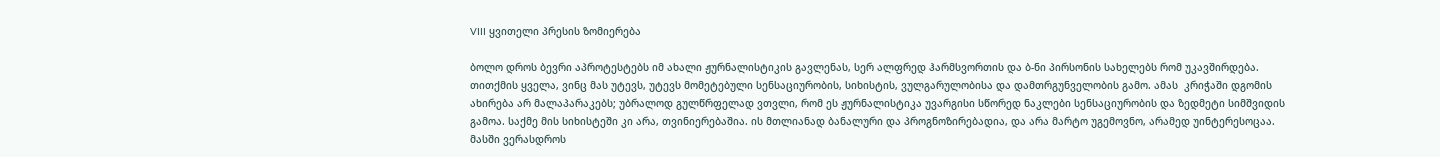VIII ყვითელი პრესის ზომიერება

ბოლო დროს ბევრი აპროტესტებს იმ ახალი ჟურნალისტიკის გავლენას, სერ ალფრედ ჰარმსვორთის და ბ-ნი პირსონის სახელებს რომ უკავშირდება. თითქმის ყველა, ვინც მას უტევს, უტევს მომეტებული სენსაციურობის, სიხისტის, ვულგარულობისა და დამთრგუნველობის გამო. ამას  კრიჭაში დგომის ახირება არ მალაპარაკებს; უბრალოდ გულწრფელად ვთვლი, რომ ეს ჟურნალისტიკა უვარგისი სწორედ ნაკლები სენსაციურობის და ზედმეტი სიმშვიდის გამოა. საქმე მის სიხისტეში კი არა, თვინიერებაშია. ის მთლიანად ბანალური და პროგნოზირებადია, და არა მარტო უგემოვნო, არამედ უინტერესოცაა. მასში ვერასდროს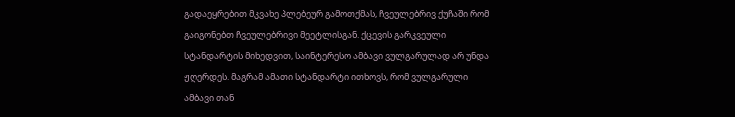გადაეყრებით მკვახე პლებეურ გამოთქმას, ჩვეულებრივ ქუჩაში რომ გაიგონებთ ჩვეულებრივი მეეტლისგან. ქცევის გარკვეული სტანდარტის მიხედვით, საინტერესო ამბავი ვულგარულად არ უნდა ჟღერდეს. მაგრამ ამათი სტანდარტი ითხოვს, რომ ვულგარული ამბავი თან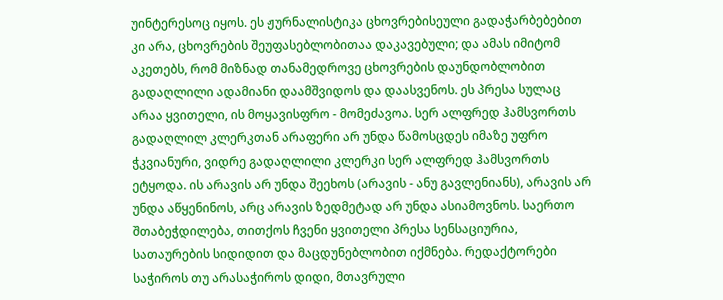უინტერესოც იყოს. ეს ჟურნალისტიკა ცხოვრებისეული გადაჭარბებებით კი არა, ცხოვრების შეუფასებლობითაა დაკავებული; და ამას იმიტომ აკეთებს, რომ მიზნად თანამედროვე ცხოვრების დაუნდობლობით გადაღლილი ადამიანი დაამშვიდოს და დაასვენოს. ეს პრესა სულაც არაა ყვითელი, ის მოყავისფრო - მომეძავოა. სერ ალფრედ ჰამსვორთს გადაღლილ კლერკთან არაფერი არ უნდა წამოსცდეს იმაზე უფრო ჭკვიანური, ვიდრე გადაღლილი კლერკი სერ ალფრედ ჰამსვორთს ეტყოდა. ის არავის არ უნდა შეეხოს (არავის - ანუ გავლენიანს), არავის არ უნდა აწყენინოს, არც არავის ზედმეტად არ უნდა ასიამოვნოს. საერთო შთაბეჭდილება, თითქოს ჩვენი ყვითელი პრესა სენსაციურია, სათაურების სიდიდით და მაცდუნებლობით იქმნება. რედაქტორები საჭიროს თუ არასაჭიროს დიდი, მთავრული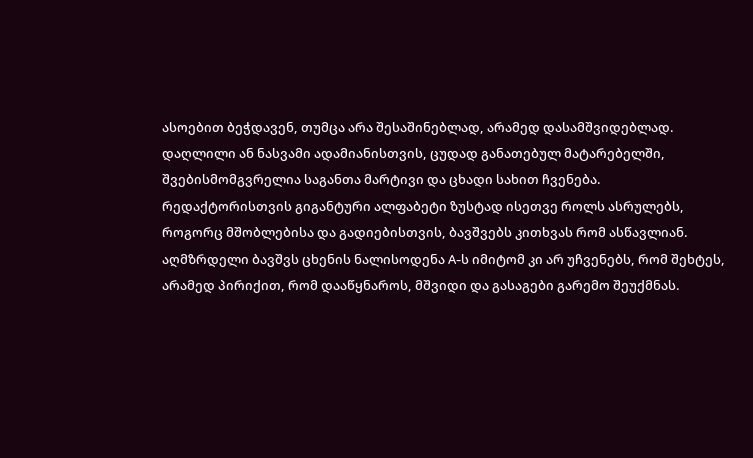ასოებით ბეჭდავენ, თუმცა არა შესაშინებლად, არამედ დასამშვიდებლად. დაღლილი ან ნასვამი ადამიანისთვის, ცუდად განათებულ მატარებელში, შვებისმომგვრელია საგანთა მარტივი და ცხადი სახით ჩვენება. რედაქტორისთვის გიგანტური ალფაბეტი ზუსტად ისეთვე როლს ასრულებს, როგორც მშობლებისა და გადიებისთვის, ბავშვებს კითხვას რომ ასწავლიან. აღმზრდელი ბავშვს ცხენის ნალისოდენა A-ს იმიტომ კი არ უჩვენებს, რომ შეხტეს, არამედ პირიქით, რომ დააწყნაროს, მშვიდი და გასაგები გარემო შეუქმნას.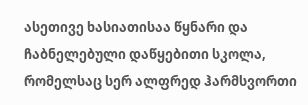ასეთივე ხასიათისაა წყნარი და ჩაბნელებული დაწყებითი სკოლა, რომელსაც სერ ალფრედ ჰარმსვორთი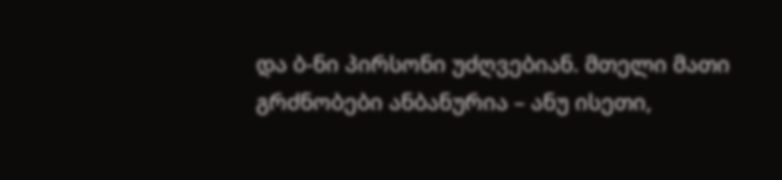და ბ-ნი პირსონი უძღვებიან. მთელი მათი გრძნობები ანბანურია – ანუ ისეთი,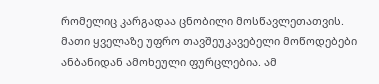რომელიც კარგადაა ცნობილი მოსწავლეთათვის. მათი ყველაზე უფრო თავშეუკავებელი მოწოდებები ანბანიდან ამოხეული ფურცლებია. ამ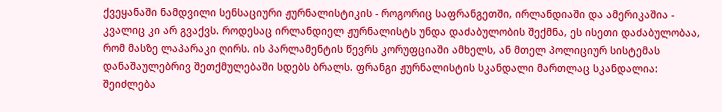ქვეყანაში ნამდვილი სენსაციური ჟურნალისტიკის - როგორიც საფრანგეთში, ირლანდიაში და ამერიკაშია - კვალიც კი არ გვაქვს. როდესაც ირლანდიელ ჟურნალისტს უნდა დაძაბულობის შექმნა, ეს ისეთი დაძაბულობაა, რომ მასზე ლაპარაკი ღირს. ის პარლამენტის წევრს კორუფციაში ამხელს, ან მთელ პოლიციურ სისტემას დანაშაულებრივ შეთქმულებაში სდებს ბრალს. ფრანგი ჟურნალისტის სკანდალი მართლაც სკანდალია: შეიძლება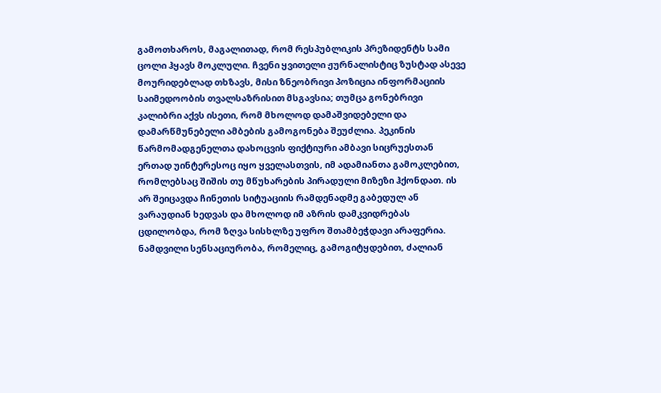გამოთხაროს, მაგალითად, რომ რესპუბლიკის პრეზიდენტს სამი ცოლი ჰყავს მოკლული. ჩვენი ყვითელი ჟურნალისტიც ზუსტად ასევე მოურიდებლად თხზავს, მისი ზნეობრივი პოზიცია ინფორმაციის საიმედოობის თვალსაზრისით მსგავსია; თუმცა გონებრივი კალიბრი აქვს ისეთი, რომ მხოლოდ დამაშვიდებელი და დამარწმუნებელი ამბების გამოგონება შეუძლია. პეკინის წარმომადგენელთა დახოცვის ფიქტიური ამბავი სიცრუესთან ერთად უინტერესოც იყო ყველასთვის, იმ ადამიანთა გამოკლებით, რომლებსაც შიშის თუ მწუხარების პირადული მიზეზი ჰქონდათ. ის არ შეიცავდა ჩინეთის სიტუაციის რამდენადმე გაბედულ ან ვარაუდიან ხედვას და მხოლოდ იმ აზრის დამკვიდრებას ცდილობდა, რომ ზღვა სისხლზე უფრო შთამბეჭდავი არაფერია. ნამდვილი სენსაციურობა, რომელიც, გამოგიტყდებით, ძალიან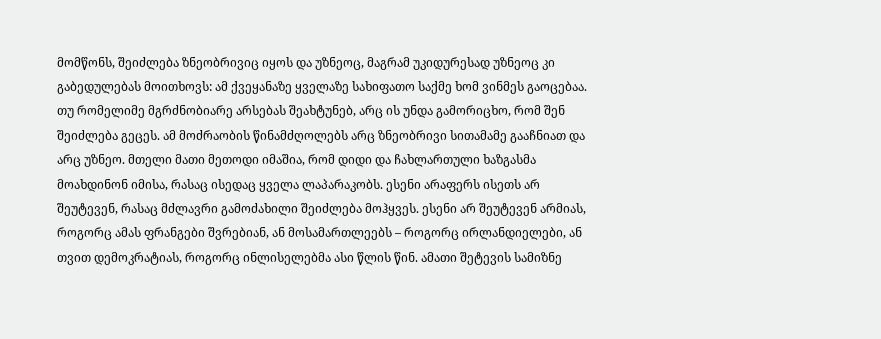მომწონს, შეიძლება ზნეობრივიც იყოს და უზნეოც, მაგრამ უკიდურესად უზნეოც კი გაბედულებას მოითხოვს: ამ ქვეყანაზე ყველაზე სახიფათო საქმე ხომ ვინმეს გაოცებაა. თუ რომელიმე მგრძნობიარე არსებას შეახტუნებ, არც ის უნდა გამორიცხო, რომ შენ შეიძლება გეცეს. ამ მოძრაობის წინამძღოლებს არც ზნეობრივი სითამამე გააჩნიათ და არც უზნეო. მთელი მათი მეთოდი იმაშია, რომ დიდი და ჩახლართული ხაზგასმა მოახდინონ იმისა, რასაც ისედაც ყველა ლაპარაკობს. ესენი არაფერს ისეთს არ შეუტევენ, რასაც მძლავრი გამოძახილი შეიძლება მოჰყვეს. ესენი არ შეუტევენ არმიას, როგორც ამას ფრანგები შვრებიან, ან მოსამართლეებს – როგორც ირლანდიელები, ან თვით დემოკრატიას, როგორც ინლისელებმა ასი წლის წინ. ამათი შეტევის სამიზნე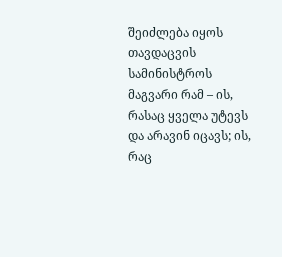შეიძლება იყოს თავდაცვის სამინისტროს მაგვარი რამ – ის, რასაც ყველა უტევს და არავინ იცავს; ის, რაც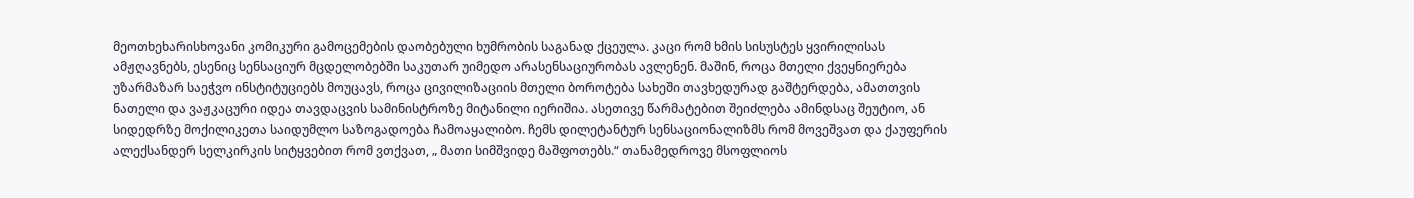მეოთხეხარისხოვანი კომიკური გამოცემების დაობებული ხუმრობის საგანად ქცეულა. კაცი რომ ხმის სისუსტეს ყვირილისას ამჟღავნებს, ესენიც სენსაციურ მცდელობებში საკუთარ უიმედო არასენსაციურობას ავლენენ. მაშინ, როცა მთელი ქვეყნიერება უზარმაზარ საეჭვო ინსტიტუციებს მოუცავს, როცა ცივილიზაციის მთელი ბოროტება სახეში თავხედურად გაშტერდება, ამათთვის ნათელი და ვაჟკაცური იდეა თავდაცვის სამინისტროზე მიტანილი იერიშია. ასეთივე წარმატებით შეიძლება ამინდსაც შეუტიო, ან სიდედრზე მოქილიკეთა საიდუმლო საზოგადოება ჩამოაყალიბო. ჩემს დილეტანტურ სენსაციონალიზმს რომ მოვეშვათ და ქაუფერის ალექსანდერ სელკირკის სიტყვებით რომ ვთქვათ, „ მათი სიმშვიდე მაშფოთებს.“ თანამედროვე მსოფლიოს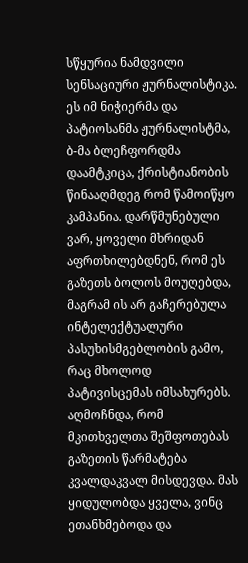სწყურია ნამდვილი სენსაციური ჟურნალისტიკა. ეს იმ ნიჭიერმა და პატიოსანმა ჟურნალისტმა, ბ-მა ბლეჩფორდმა დაამტკიცა, ქრისტიანობის წინააღმდეგ რომ წამოიწყო კამპანია. დარწმუნებული ვარ, ყოველი მხრიდან აფრთხილებდნენ, რომ ეს გაზეთს ბოლოს მოუღებდა, მაგრამ ის არ გაჩერებულა ინტელექტუალური პასუხისმგებლობის გამო, რაც მხოლოდ პატივისცემას იმსახურებს. აღმოჩნდა, რომ მკითხველთა შეშფოთებას გაზეთის წარმატება კვალდაკვალ მისდევდა. მას ყიდულობდა ყველა, ვინც ეთანხმებოდა და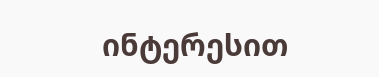ინტერესით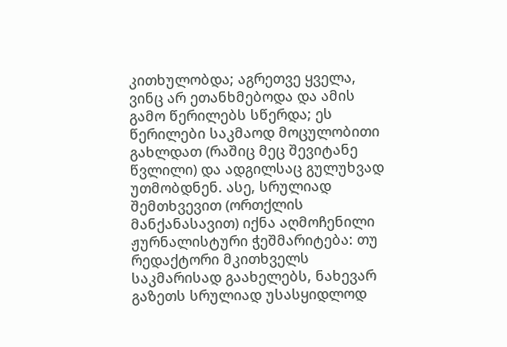კითხულობდა; აგრეთვე ყველა, ვინც არ ეთანხმებოდა და ამის გამო წერილებს სწერდა; ეს წერილები საკმაოდ მოცულობითი გახლდათ (რაშიც მეც შევიტანე წვლილი) და ადგილსაც გულუხვად უთმობდნენ. ასე, სრულიად შემთხვევით (ორთქლის მანქანასავით) იქნა აღმოჩენილი ჟურნალისტური ჭეშმარიტება: თუ რედაქტორი მკითხველს საკმარისად გაახელებს, ნახევარ გაზეთს სრულიად უსასყიდლოდ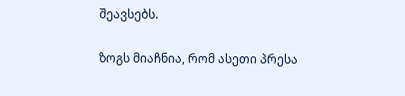შეავსებს.

ზოგს მიაჩნია, რომ ასეთი პრესა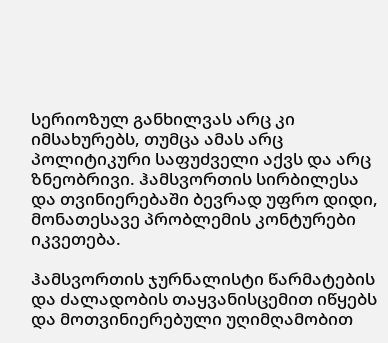სერიოზულ განხილვას არც კი იმსახურებს, თუმცა ამას არც პოლიტიკური საფუძველი აქვს და არც ზნეობრივი. ჰამსვორთის სირბილესა და თვინიერებაში ბევრად უფრო დიდი, მონათესავე პრობლემის კონტურები იკვეთება.

ჰამსვორთის ჯურნალისტი წარმატების და ძალადობის თაყვანისცემით იწყებს და მოთვინიერებული უღიმღამობით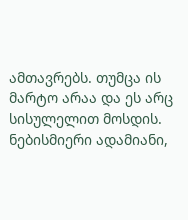ამთავრებს. თუმცა ის მარტო არაა და ეს არც სისულელით მოსდის. ნებისმიერი ადამიანი,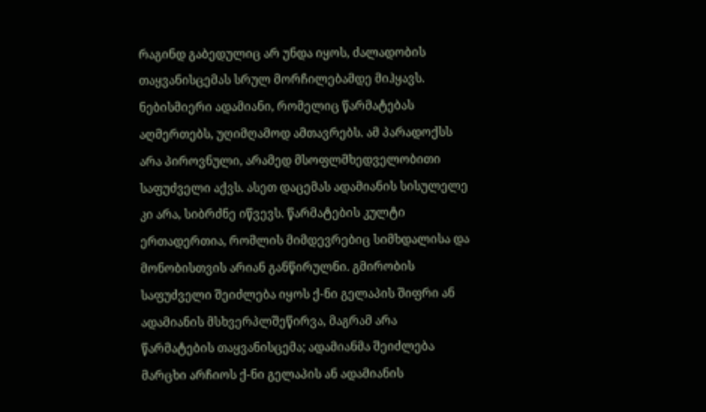რაგინდ გაბედულიც არ უნდა იყოს, ძალადობის თაყვანისცემას სრულ მორჩილებამდე მიჰყავს. ნებისმიერი ადამიანი, რომელიც წარმატებას აღმერთებს, უღიმღამოდ ამთავრებს. ამ პარადოქსს არა პიროვნული, არამედ მსოფლმხედველობითი საფუძველი აქვს. ასეთ დაცემას ადამიანის სისულელე კი არა, სიბრძნე იწვევს. წარმატების კულტი ერთადერთია, რომლის მიმდევრებიც სიმხდალისა და მონობისთვის არიან განწირულნი. გმირობის საფუძველი შეიძლება იყოს ქ-ნი გელაპის შიფრი ან ადამიანის მსხვერპლშეწირვა, მაგრამ არა წარმატების თაყვანისცემა; ადამიანმა შეიძლება მარცხი არჩიოს ქ-ნი გელაპის ან ადამიანის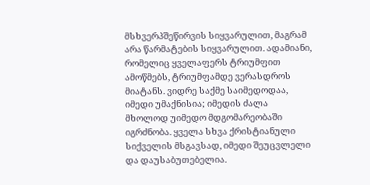მსხვერპშეწირვის სიყვარულით, მაგრამ არა წარმატების სიყვარულით. ადამიანი, რომელიც ყველაფერს ტრიუმფით ამოწმებს, ტრიუმფამდე ვერასდროს მიატანს. ვიდრე საქმე საიმედოდაა, იმედი უმაქნისია; იმედის ძალა მხოლოდ უიმედო მდგომარეობაში იგრძნობა. ყველა სხვა ქრისტიანული სიქველის მსგავსად, იმედი შეუცვლელი და დაუსაბუთებელია.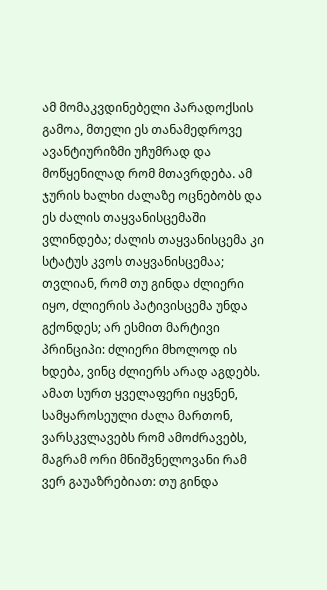ამ მომაკვდინებელი პარადოქსის გამოა, მთელი ეს თანამედროვე ავანტიურიზმი უჩუმრად და მოწყენილად რომ მთავრდება. ამ ჯურის ხალხი ძალაზე ოცნებობს და ეს ძალის თაყვანისცემაში ვლინდება; ძალის თაყვანისცემა კი სტატუს კვოს თაყვანისცემაა; თვლიან, რომ თუ გინდა ძლიერი იყო, ძლიერის პატივისცემა უნდა გქონდეს; არ ესმით მარტივი პრინციპი: ძლიერი მხოლოდ ის ხდება, ვინც ძლიერს არად აგდებს. ამათ სურთ ყველაფერი იყვნენ, სამყაროსეული ძალა მართონ, ვარსკვლავებს რომ ამოძრავებს, მაგრამ ორი მნიშვნელოვანი რამ ვერ გაუაზრებიათ: თუ გინდა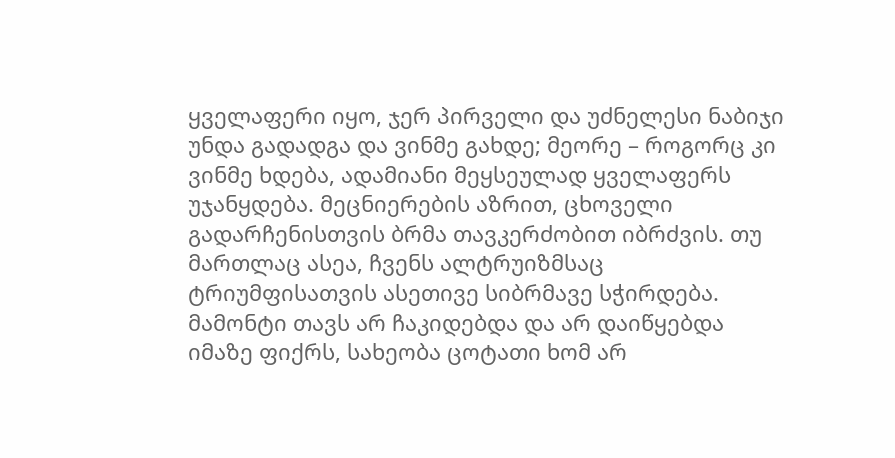ყველაფერი იყო, ჯერ პირველი და უძნელესი ნაბიჯი უნდა გადადგა და ვინმე გახდე; მეორე – როგორც კი ვინმე ხდება, ადამიანი მეყსეულად ყველაფერს უჯანყდება. მეცნიერების აზრით, ცხოველი გადარჩენისთვის ბრმა თავკერძობით იბრძვის. თუ მართლაც ასეა, ჩვენს ალტრუიზმსაც ტრიუმფისათვის ასეთივე სიბრმავე სჭირდება. მამონტი თავს არ ჩაკიდებდა და არ დაიწყებდა იმაზე ფიქრს, სახეობა ცოტათი ხომ არ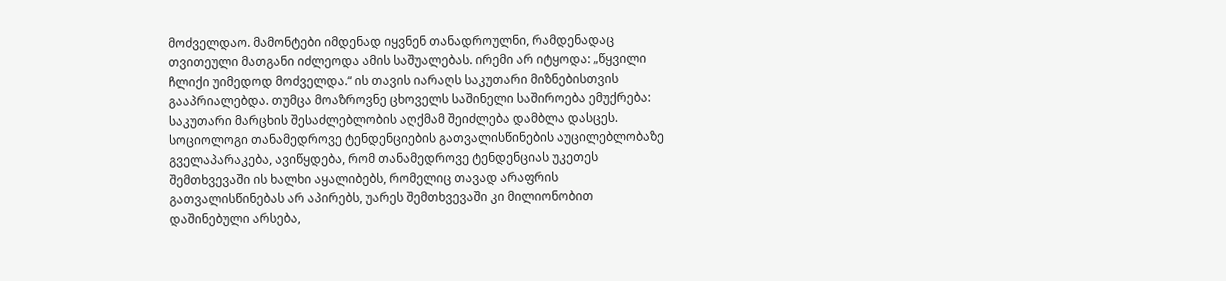მოძველდაო. მამონტები იმდენად იყვნენ თანადროულნი, რამდენადაც თვითეული მათგანი იძლეოდა ამის საშუალებას. ირემი არ იტყოდა: „წყვილი ჩლიქი უიმედოდ მოძველდა.“ ის თავის იარაღს საკუთარი მიზნებისთვის გააპრიალებდა. თუმცა მოაზროვნე ცხოველს საშინელი საშიროება ემუქრება: საკუთარი მარცხის შესაძლებლობის აღქმამ შეიძლება დამბლა დასცეს. სოციოლოგი თანამედროვე ტენდენციების გათვალისწინების აუცილებლობაზე გველაპარაკება, ავიწყდება, რომ თანამედროვე ტენდენციას უკეთეს შემთხვევაში ის ხალხი აყალიბებს, რომელიც თავად არაფრის გათვალისწინებას არ აპირებს, უარეს შემთხვევაში კი მილიონობით დაშინებული არსება,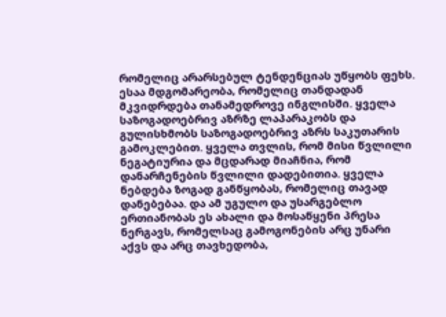რომელიც არარსებულ ტენდენციას უწყობს ფეხს. ესაა მდგომარეობა, რომელიც თანდადან მკვიდრდება თანამედროვე ინგლისში. ყველა საზოგადოებრივ აზრზე ლაპარაკობს და გულისხმობს საზოგადოებრივ აზრს საკუთარის გამოკლებით. ყველა თვლის, რომ მისი წვლილი ნეგატიურია და მცდარად მიაჩნია, რომ დანარჩენების წვლილი დადებითია. ყველა ნებდება ზოგად განწყობას, რომელიც თავად დანებებაა. და ამ უგულო და უსარგებლო ერთიანობას ეს ახალი და მოსაწყენი პრესა ნერგავს, რომელსაც გამოგონების არც უნარი აქვს და არც თავხედობა,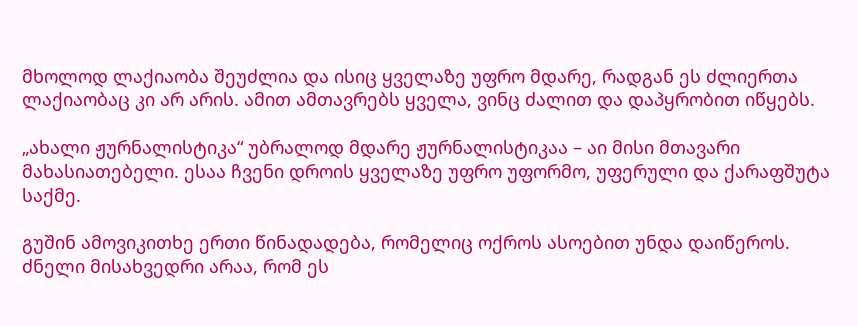მხოლოდ ლაქიაობა შეუძლია და ისიც ყველაზე უფრო მდარე, რადგან ეს ძლიერთა ლაქიაობაც კი არ არის. ამით ამთავრებს ყველა, ვინც ძალით და დაპყრობით იწყებს.

„ახალი ჟურნალისტიკა“ უბრალოდ მდარე ჟურნალისტიკაა – აი მისი მთავარი მახასიათებელი. ესაა ჩვენი დროის ყველაზე უფრო უფორმო, უფერული და ქარაფშუტა საქმე.

გუშინ ამოვიკითხე ერთი წინადადება, რომელიც ოქროს ასოებით უნდა დაიწეროს. ძნელი მისახვედრი არაა, რომ ეს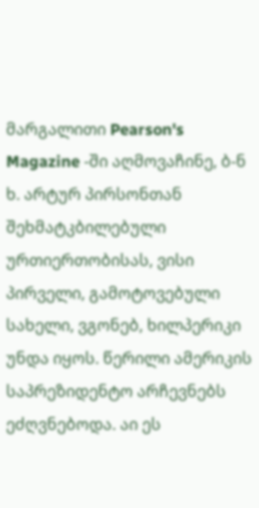მარგალითი Pearson's Magazine -ში აღმოვაჩინე, ბ-ნ ხ. არტურ პირსონთან შეხმატკბილებული ურთიერთობისას, ვისი პირველი, გამოტოვებული სახელი, ვგონებ, ხილპერიკი უნდა იყოს. წერილი ამერიკის საპრეზიდენტო არჩევნებს ეძღვნებოდა. აი ეს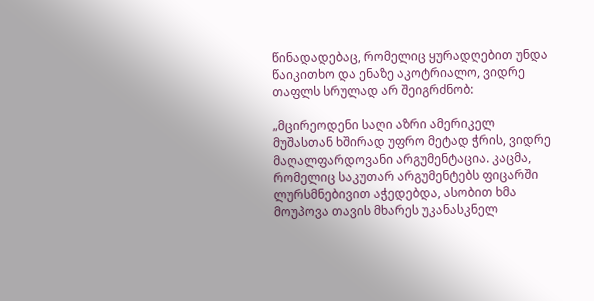წინადადებაც, რომელიც ყურადღებით უნდა წაიკითხო და ენაზე აკოტრიალო, ვიდრე თაფლს სრულად არ შეიგრძნობ:

„მცირეოდენი საღი აზრი ამერიკელ მუშასთან ხშირად უფრო მეტად ჭრის, ვიდრე მაღალფარდოვანი არგუმენტაცია. კაცმა, რომელიც საკუთარ არგუმენტებს ფიცარში ლურსმნებივით აჭედებდა, ასობით ხმა მოუპოვა თავის მხარეს უკანასკნელ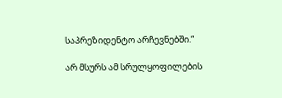საპრეზიდენტო არჩევნებში.“

არ მსურს ამ სრულყოფილების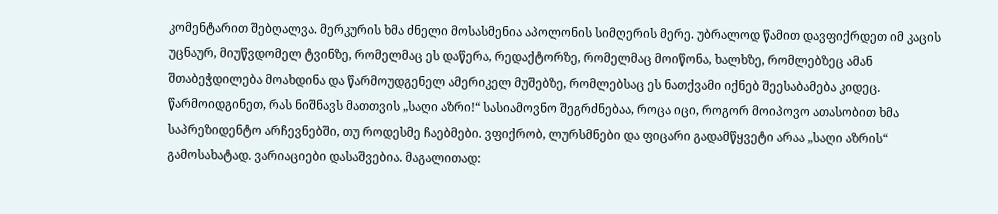კომენტარით შებღალვა. მერკურის ხმა ძნელი მოსასმენია აპოლონის სიმღერის მერე. უბრალოდ წამით დავფიქრდეთ იმ კაცის უცნაურ, მიუწვდომელ ტვინზე, რომელმაც ეს დაწერა, რედაქტორზე, რომელმაც მოიწონა, ხალხზე, რომლებზეც ამან შთაბეჭდილება მოახდინა და წარმოუდგენელ ამერიკელ მუშებზე, რომლებსაც ეს ნათქვამი იქნებ შეესაბამება კიდეც. წარმოიდგინეთ, რას ნიშნავს მათთვის „საღი აზრი!“ სასიამოვნო შეგრძნებაა, როცა იცი, როგორ მოიპოვო ათასობით ხმა საპრეზიდენტო არჩევნებში, თუ როდესმე ჩაებმები. ვფიქრობ, ლურსმნები და ფიცარი გადამწყვეტი არაა „საღი აზრის“ გამოსახატად. ვარიაციები დასაშვებია. მაგალითად: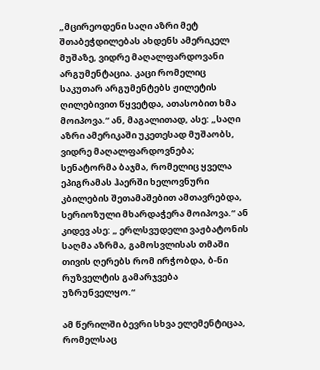„მცირეოდენი საღი აზრი მეტ შთაბეჭდილებას ახდენს ამერიკელ მუშაზე, ვიდრე მაღალფარდოვანი არგუმენტაცია. კაცი რომელიც საკუთარ არგუმენტებს ჟილეტის ღილებივით წყვეტდა, ათასობით ხმა მოიპოვა.“ ან, მაგალითად, ასე: „საღი აზრი ამერიკაში უკეთესად მუშაობს, ვიდრე მაღალფარდოვნება; სენატორმა ბაჯმა, რომელიც ყველა ეპიგრამას ჰაერში ხელოვნური კბილების შეთამაშებით ამთავრებდა, სერიოზული მხარდაჭერა მოიპოვა.“ ან კიდევ ასე: „ ერლსვუდელი ვაჟბატონის საღმა აზრმა, გამოსვლისას თმაში თივის ღერებს რომ ირჭობდა, ბ-ნი რუზველტის გამარჯვება უზრუნველყო.“

ამ წერილში ბევრი სხვა ელემენტიცაა, რომელსაც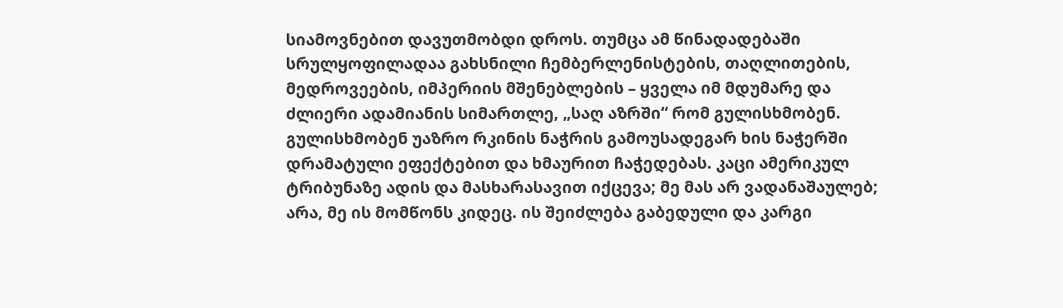სიამოვნებით დავუთმობდი დროს. თუმცა ამ წინადადებაში სრულყოფილადაა გახსნილი ჩემბერლენისტების, თაღლითების, მედროვეების, იმპერიის მშენებლების – ყველა იმ მდუმარე და ძლიერი ადამიანის სიმართლე, „საღ აზრში“ რომ გულისხმობენ. გულისხმობენ უაზრო რკინის ნაჭრის გამოუსადეგარ ხის ნაჭერში დრამატული ეფექტებით და ხმაურით ჩაჭედებას. კაცი ამერიკულ ტრიბუნაზე ადის და მასხარასავით იქცევა; მე მას არ ვადანაშაულებ; არა, მე ის მომწონს კიდეც. ის შეიძლება გაბედული და კარგი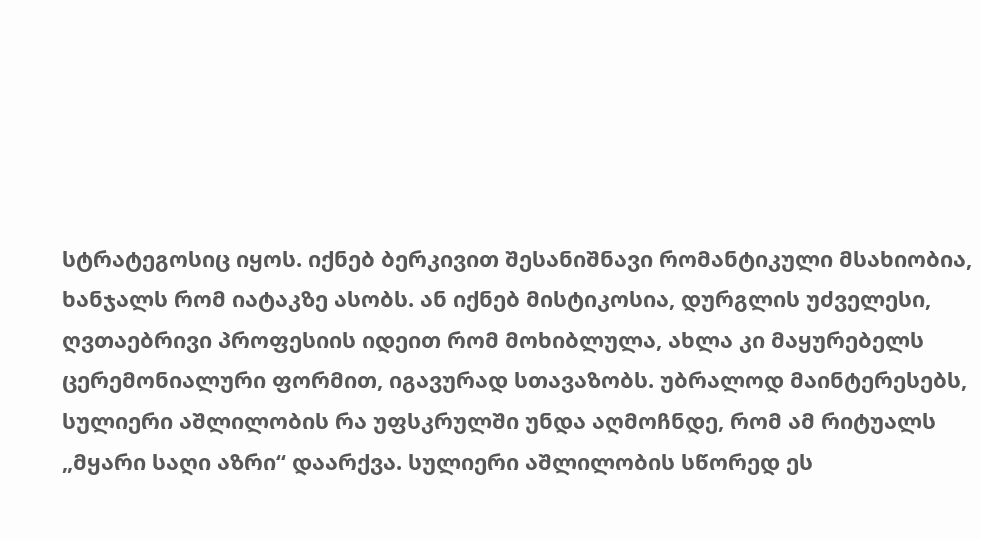სტრატეგოსიც იყოს. იქნებ ბერკივით შესანიშნავი რომანტიკული მსახიობია, ხანჯალს რომ იატაკზე ასობს. ან იქნებ მისტიკოსია, დურგლის უძველესი, ღვთაებრივი პროფესიის იდეით რომ მოხიბლულა, ახლა კი მაყურებელს ცერემონიალური ფორმით, იგავურად სთავაზობს. უბრალოდ მაინტერესებს, სულიერი აშლილობის რა უფსკრულში უნდა აღმოჩნდე, რომ ამ რიტუალს „მყარი საღი აზრი“ დაარქვა. სულიერი აშლილობის სწორედ ეს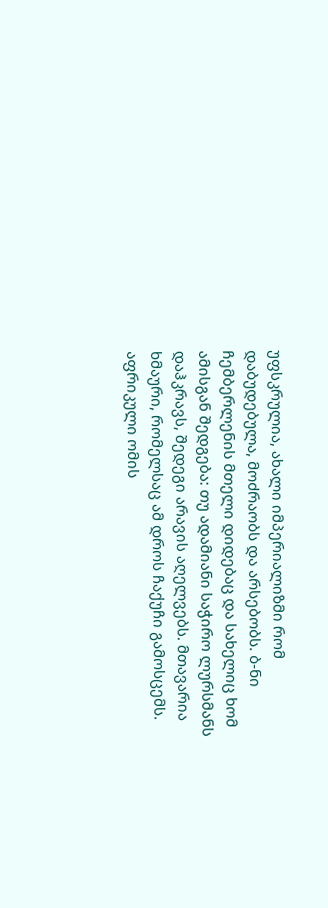უფსკრულია, ახალი იმპერიალიზმი რომ დაბუდებულა, მოძრაობს და არსებობს. ბ-ნი ჩემბერლენის მთელი დიდებაც და სახელიც ხომ ამისგან შედგება: თუ ადამიანი საჭირო ლურსმანს დაჰკრავს, შედეგი არავის აღელვებს. მთავარია ხმაური, რომელსაც ამ დროს ჩაქუჩი გამოსცემს. აფრიკული ომის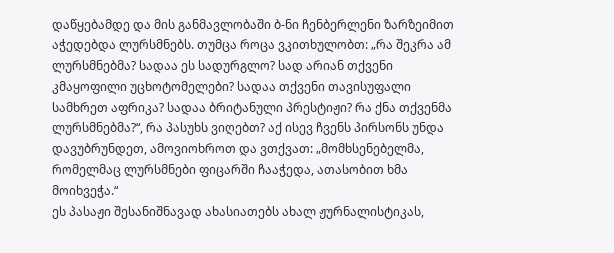დაწყებამდე და მის განმავლობაში ბ-ნი ჩენბერლენი ზარზეიმით აჭედებდა ლურსმნებს. თუმცა როცა ვკითხულობთ: „რა შეკრა ამ ლურსმნებმა? სადაა ეს სადურგლო? სად არიან თქვენი კმაყოფილი უცხოტომელები? სადაა თქვენი თავისუფალი სამხრეთ აფრიკა? სადაა ბრიტანული პრესტიჟი? რა ქნა თქვენმა ლურსმნებმა?“, რა პასუხს ვიღებთ? აქ ისევ ჩვენს პირსონს უნდა დავუბრუნდეთ, ამოვიოხროთ და ვთქვათ: „მომხსენებელმა, რომელმაც ლურსმნები ფიცარში ჩააჭედა, ათასობით ხმა მოიხვეჭა.“
ეს პასაჟი შესანიშნავად ახასიათებს ახალ ჟურნალისტიკას,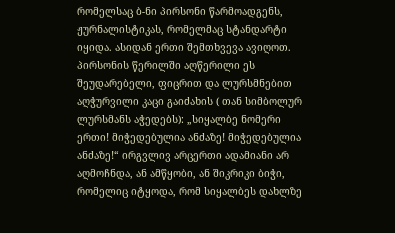რომელსაც ბ-ნი პირსონი წარმოადგენს, ჟურნალისტიკას, რომელმაც სტანდარტი იყიდა. ასიდან ერთი შემთხვევა ავიღოთ. პირსონის წერილში აღწერილი ეს შეუდარებელი, ფიცრით და ლურსმნებით აღჭურვილი კაცი გაიძახის ( თან სიმბოლურ ლურსმანს აჭედებს): „სიყალბე ნომერი ერთი! მიჭედებულია ანძაზე! მიჭედებულია ანძაზე!“ ირგვლივ არცერთი ადამიანი არ აღმოჩნდა, ან ამწყობი, ან შიკრიკი ბიჭი, რომელიც იტყოდა, რომ სიყალბეს დახლზე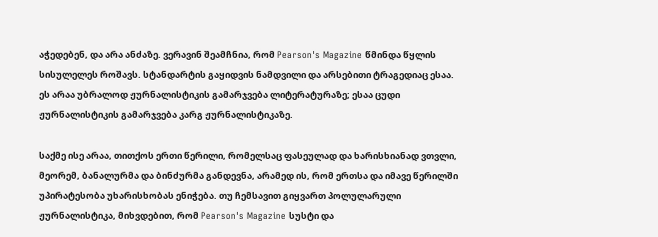აჭედებენ, და არა ანძაზე. ვერავინ შეამჩნია, რომ Pearson's Magazine წმინდა წყლის სისულელეს როშავს. სტანდარტის გაყიდვის ნამდვილი და არსებითი ტრაგედიაც ესაა. ეს არაა უბრალოდ ჟურნალისტიკის გამარჯვება ლიტერატურაზე; ესაა ცუდი ჟურნალისტიკის გამარჯვება კარგ ჟურნალისტიკაზე.

საქმე ისე არაა, თითქოს ერთი წერილი, რომელსაც ფასეულად და ხარისხიანად ვთვლი, მეორემ, ბანალურმა და ბინძურმა განდევნა, არამედ ის, რომ ერთსა და იმავე წერილში უპირატესობა უხარისხობას ენიჭება. თუ ჩემსავით გიყვართ პოლულარული ჟურნალისტიკა, მიხვდებით, რომ Pearson's Magazine სუსტი და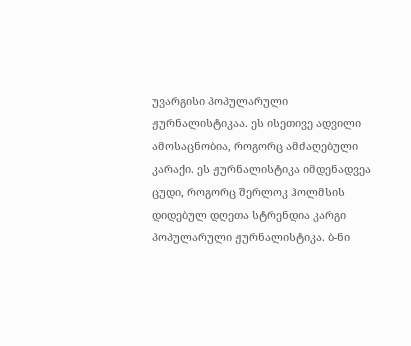უვარგისი პოპულარული ჟურნალისტიკაა. ეს ისეთივე ადვილი ამოსაცნობია, როგორც ამძაღებული კარაქი. ეს ჟურნალისტიკა იმდენადვეა ცუდი, როგორც შერლოკ ჰოლმსის დიდებულ დღეთა სტრენდია კარგი პოპულარული ჟურნალისტიკა. ბ-ნი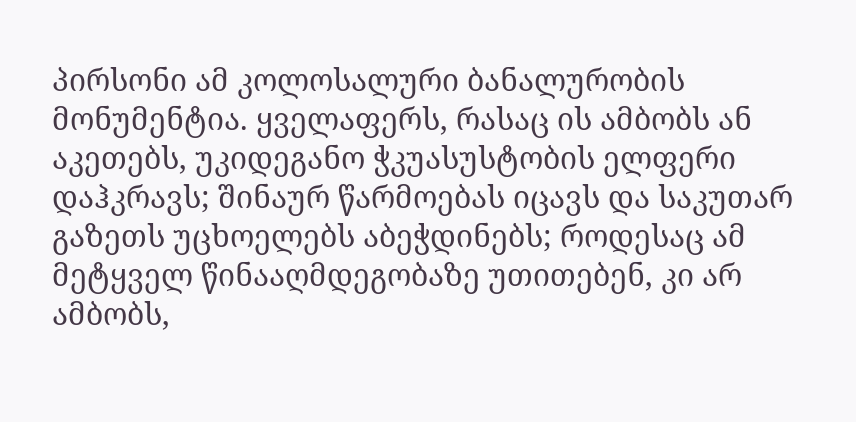პირსონი ამ კოლოსალური ბანალურობის მონუმენტია. ყველაფერს, რასაც ის ამბობს ან აკეთებს, უკიდეგანო ჭკუასუსტობის ელფერი დაჰკრავს; შინაურ წარმოებას იცავს და საკუთარ გაზეთს უცხოელებს აბეჭდინებს; როდესაც ამ მეტყველ წინააღმდეგობაზე უთითებენ, კი არ ამბობს,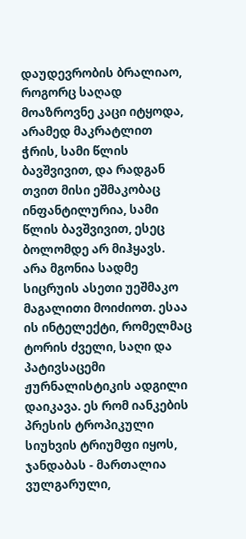დაუდევრობის ბრალიაო, როგორც საღად მოაზროვნე კაცი იტყოდა, არამედ მაკრატლით ჭრის, სამი წლის ბავშვივით, და რადგან თვით მისი ეშმაკობაც ინფანტილურია, სამი წლის ბავშვივით, ესეც ბოლომდე არ მიჰყავს. არა მგონია სადმე სიცრუის ასეთი უეშმაკო მაგალითი მოიძიოთ. ესაა ის ინტელექტი, რომელმაც ტორის ძველი, საღი და პატივსაცემი ჟურნალისტიკის ადგილი დაიკავა. ეს რომ იანკების პრესის ტროპიკული სიუხვის ტრიუმფი იყოს, ჯანდაბას - მართალია ვულგარული,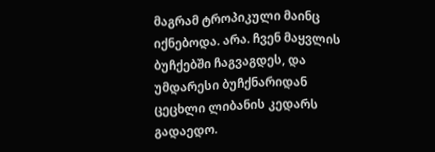მაგრამ ტროპიკული მაინც იქნებოდა. არა. ჩვენ მაყვლის ბუჩქებში ჩაგვაგდეს, და უმდარესი ბუჩქნარიდან ცეცხლი ლიბანის კედარს გადაედო.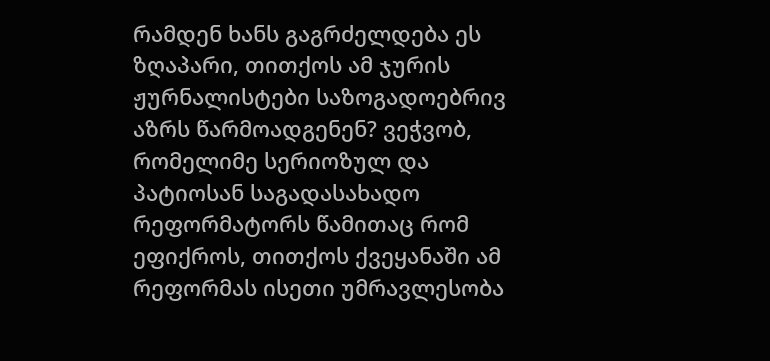რამდენ ხანს გაგრძელდება ეს ზღაპარი, თითქოს ამ ჯურის ჟურნალისტები საზოგადოებრივ აზრს წარმოადგენენ? ვეჭვობ, რომელიმე სერიოზულ და პატიოსან საგადასახადო რეფორმატორს წამითაც რომ ეფიქროს, თითქოს ქვეყანაში ამ რეფორმას ისეთი უმრავლესობა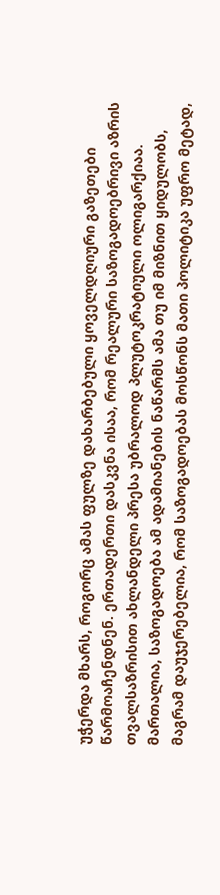უჭერდა მხარს, როგორც ამას ფულზე დახარბებული ყოველდღიური გაზეთები წარმოაჩენდნენ. ერთადერთი დასკვნა ისაა, რომ რეალური საზოგადოებრივი აზრის თვალსაზრისით ახლანდელი პრესა უბრალოდ პლუტოკრატიული ოლიგარქიაა. მართალია, საზოგადოება ამ ადამიანების ნაწარმს ამა თუ იმ მიზნით ყიდულობს, მაგრამ დაუჯერებელია, რომ საზოგადოებას მოსწონს მათი პოლიტიკა უფრო მეტად,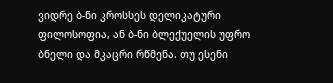ვიდრე ბ-ნი კროსსეს დელიკატური ფილოსოფია, ან ბ-ნი ბლექუელის უფრო ბნელი და მკაცრი რწმენა. თუ ესენი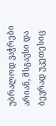უბრალოდ ვაჭრები არიან, მსგავსი და ბევრად უკეთესიც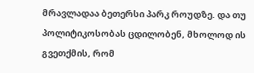მრავლადაა ბეთერსი პარკ როუდზე. და თუ პოლიტიკოსობას ცდილობენ, მხოლოდ ის გვეთქმის, რომ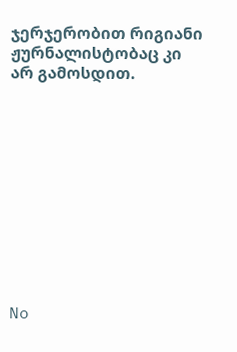ჯერჯერობით რიგიანი ჟურნალისტობაც კი არ გამოსდით.











No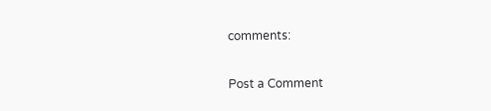comments:

Post a Comment